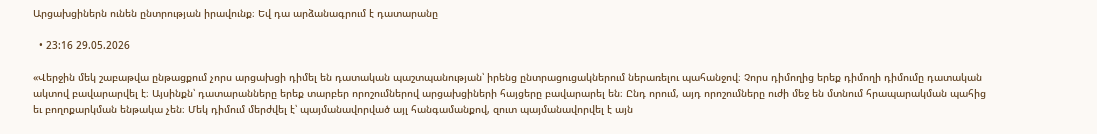Արցախցիներն ունեն ընտրության իրավունք։ Եվ դա արձանագրում է դատարանը

  • 23:16 29.05.2026

«Վերջին մեկ շաբաթվա ընթացքում չորս արցախցի դիմել են դատական պաշտպանության՝ իրենց ընտրացուցակներում ներառելու պահանջով։ Չորս դիմողից երեք դիմողի դիմումը դատական ակտով բավարարվել է։ Այսինքն՝ դատարանները երեք տարբեր որոշումներով արցախցիների հայցերը բավարարել են։ Ընդ որում, այդ որոշումները ուժի մեջ են մտնում հրապարակման պահից եւ բողոքարկման ենթակա չեն։ Մեկ դիմում մերժվել է՝ պայմանավորված այլ հանգամանքով, զուտ պայմանավորվել է այն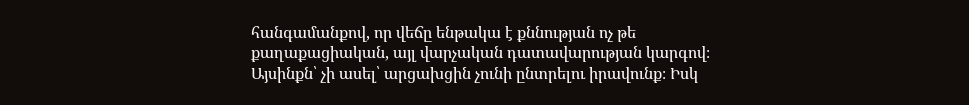հանգամանքով, որ վեճը ենթակա է քննության ոչ թե քաղաքացիական, այլ վարչական դատավարության կարգով։ Այսինքն՝ չի ասել՝ արցախցին չունի ընտրելու իրավունք։ Իսկ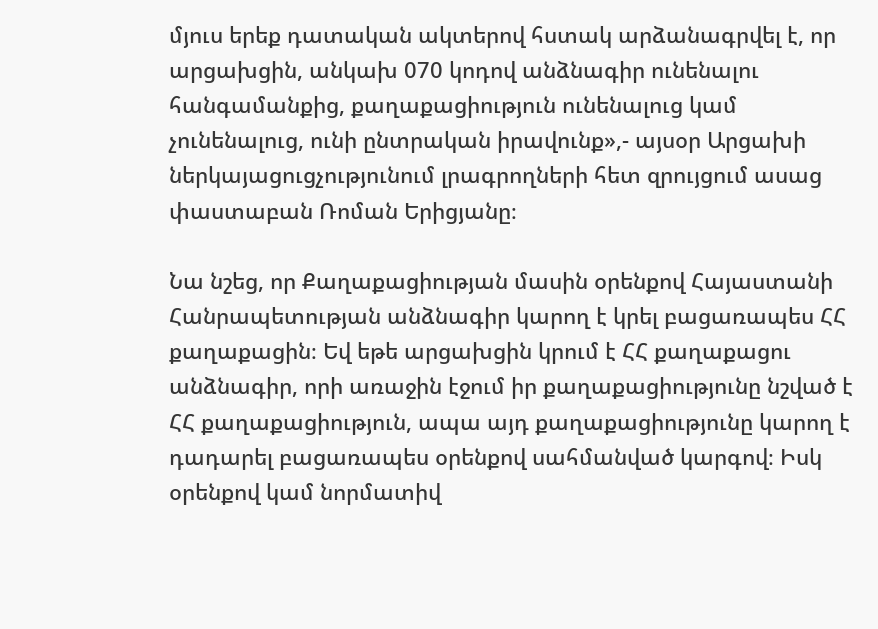մյուս երեք դատական ակտերով հստակ արձանագրվել է, որ արցախցին, անկախ 070 կոդով անձնագիր ունենալու հանգամանքից, քաղաքացիություն ունենալուց կամ չունենալուց, ունի ընտրական իրավունք»,- այսօր Արցախի ներկայացուցչությունում լրագրողների հետ զրույցում ասաց փաստաբան Ռոման Երիցյանը։

Նա նշեց, որ Քաղաքացիության մասին օրենքով Հայաստանի Հանրապետության անձնագիր կարող է կրել բացառապես ՀՀ քաղաքացին։ Եվ եթե արցախցին կրում է ՀՀ քաղաքացու անձնագիր, որի առաջին էջում իր քաղաքացիությունը նշված է ՀՀ քաղաքացիություն, ապա այդ քաղաքացիությունը կարող է դադարել բացառապես օրենքով սահմանված կարգով։ Իսկ օրենքով կամ նորմատիվ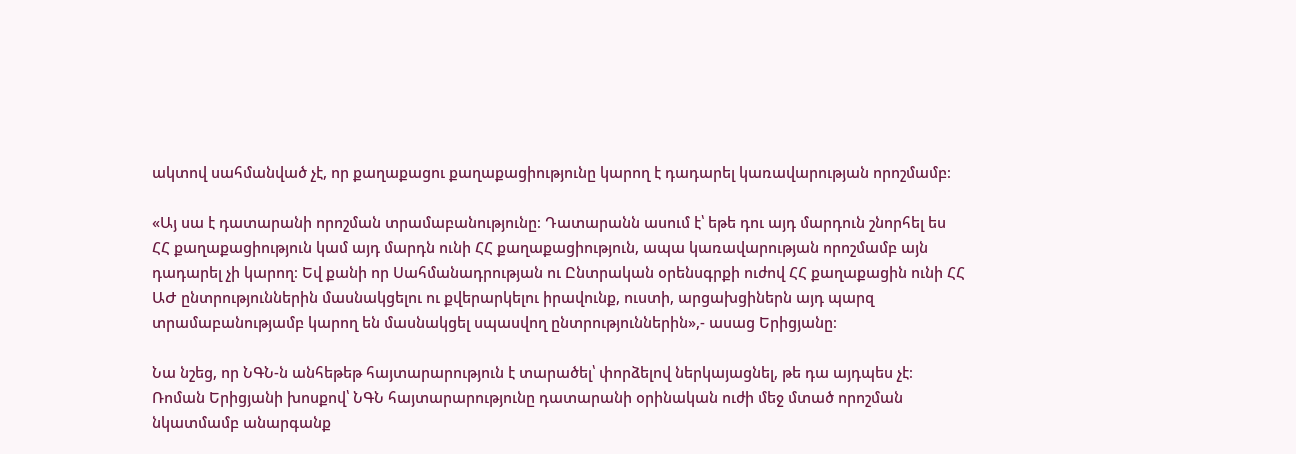ակտով սահմանված չէ, որ քաղաքացու քաղաքացիությունը կարող է դադարել կառավարության որոշմամբ։

«Այ սա է դատարանի որոշման տրամաբանությունը։ Դատարանն ասում է՝ եթե դու այդ մարդուն շնորհել ես ՀՀ քաղաքացիություն կամ այդ մարդն ունի ՀՀ քաղաքացիություն, ապա կառավարության որոշմամբ այն դադարել չի կարող։ Եվ քանի որ Սահմանադրության ու Ընտրական օրենսգրքի ուժով ՀՀ քաղաքացին ունի ՀՀ ԱԺ ընտրություններին մասնակցելու ու քվերարկելու իրավունք, ուստի, արցախցիներն այդ պարզ տրամաբանությամբ կարող են մասնակցել սպասվող ընտրություններին»,- ասաց Երիցյանը։

Նա նշեց, որ ՆԳՆ-ն անհեթեթ հայտարարություն է տարածել՝ փորձելով ներկայացնել, թե դա այդպես չէ։ Ռոման Երիցյանի խոսքով՝ ՆԳՆ հայտարարությունը դատարանի օրինական ուժի մեջ մտած որոշման նկատմամբ անարգանք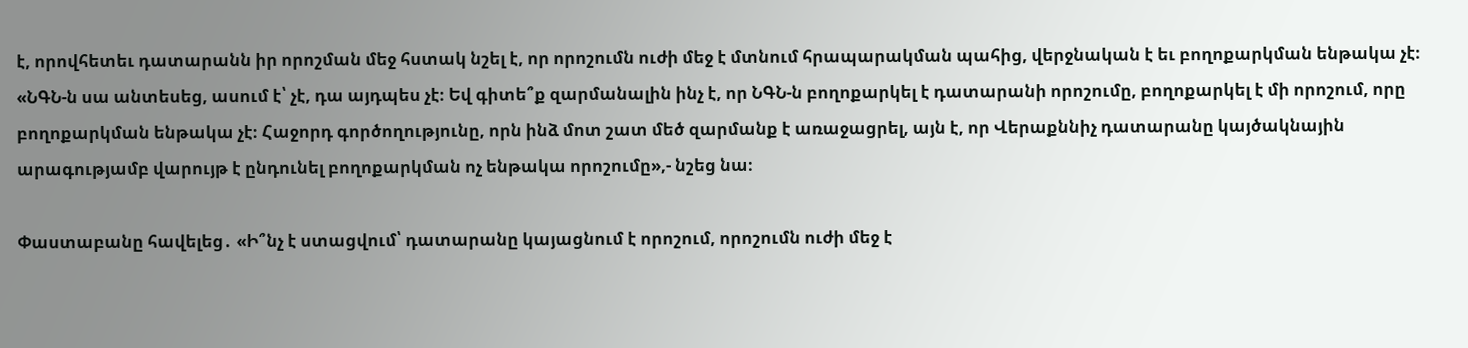է, որովհետեւ դատարանն իր որոշման մեջ հստակ նշել է, որ որոշումն ուժի մեջ է մտնում հրապարակման պահից, վերջնական է եւ բողոքարկման ենթակա չէ։ «ՆԳՆ-ն սա անտեսեց, ասում է՝ չէ, դա այդպես չէ։ Եվ գիտե՞ք զարմանալին ինչ է, որ ՆԳՆ-ն բողոքարկել է դատարանի որոշումը, բողոքարկել է մի որոշում, որը բողոքարկման ենթակա չէ։ Հաջորդ գործողությունը, որն ինձ մոտ շատ մեծ զարմանք է առաջացրել, այն է, որ Վերաքննիչ դատարանը կայծակնային արագությամբ վարույթ է ընդունել բողոքարկման ոչ ենթակա որոշումը»,- նշեց նա։

Փաստաբանը հավելեց․ «Ի՞նչ է ստացվում՝ դատարանը կայացնում է որոշում, որոշումն ուժի մեջ է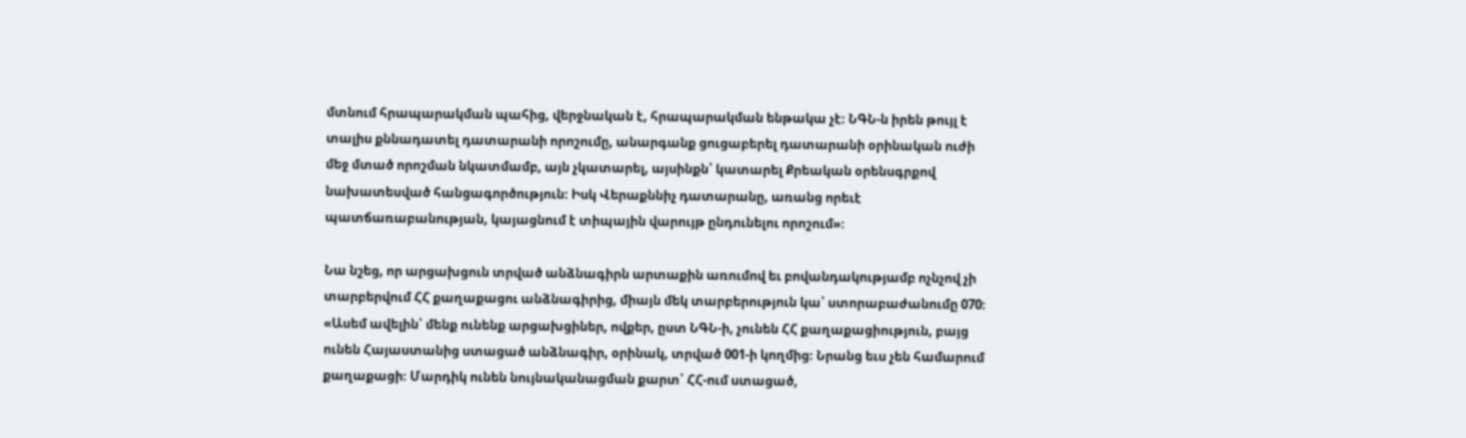մտնում հրապարակման պահից, վերջնական է, հրապարակման ենթակա չէ։ ՆԳՆ-ն իրեն թույլ է տալիս քննադատել դատարանի որոշումը, անարգանք ցուցաբերել դատարանի օրինական ուժի մեջ մտած որոշման նկատմամբ, այն չկատարել, այսինքն՝ կատարել Քրեական օրենսգրքով նախատեսված հանցագործություն։ Իսկ Վերաքննիչ դատարանը, առանց որեւէ պատճառաբանության, կայացնում է տիպային վարույթ ընդունելու որոշում»։

Նա նշեց, որ արցախցուն տրված անձնագիրն արտաքին առումով եւ բովանդակությամբ ոչնչով չի տարբերվում ՀՀ քաղաքացու անձնագիրից, միայն մեկ տարբերություն կա՝ ստորաբաժանումը 070։ «Ասեմ ավելին՝ մենք ունենք արցախցիներ, ովքեր, ըստ ՆԳՆ-ի, չունեն ՀՀ քաղաքացիություն, բայց ունեն Հայաստանից ստացած անձնագիր, օրինակ, տրված 001-ի կողմից։ Նրանց եւս չեն համարում քաղաքացի։ Մարդիկ ունեն նույնականացման քարտ՝ ՀՀ-ում ստացած,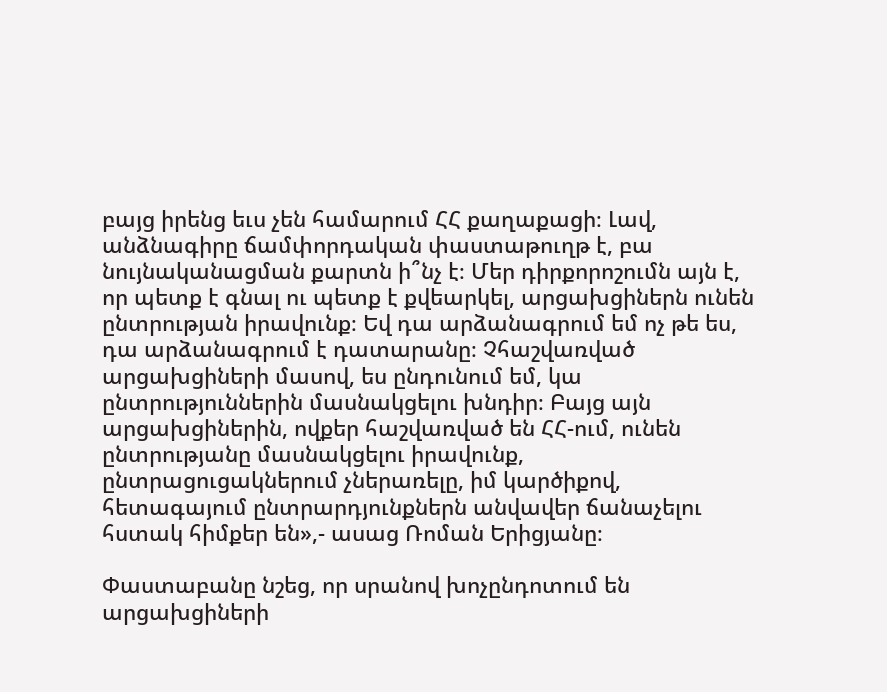բայց իրենց եւս չեն համարում ՀՀ քաղաքացի։ Լավ, անձնագիրը ճամփորդական փաստաթուղթ է, բա նույնականացման քարտն ի՞նչ է։ Մեր դիրքորոշումն այն է, որ պետք է գնալ ու պետք է քվեարկել, արցախցիներն ունեն ընտրության իրավունք։ Եվ դա արձանագրում եմ ոչ թե ես, դա արձանագրում է դատարանը։ Չհաշվառված արցախցիների մասով, ես ընդունում եմ, կա ընտրություններին մասնակցելու խնդիր։ Բայց այն արցախցիներին, ովքեր հաշվառված են ՀՀ-ում, ունեն ընտրությանը մասնակցելու իրավունք, ընտրացուցակներում չներառելը, իմ կարծիքով, հետագայում ընտրարդյունքներն անվավեր ճանաչելու հստակ հիմքեր են»,- ասաց Ռոման Երիցյանը։

Փաստաբանը նշեց, որ սրանով խոչընդոտում են արցախցիների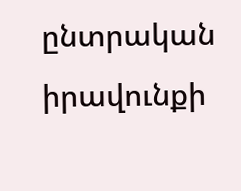ընտրական իրավունքի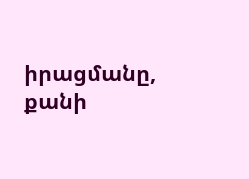իրացմանը, քանի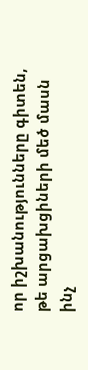որ իշխանությունները գիտեն, թե արցախցիների մեծ մասն ինչ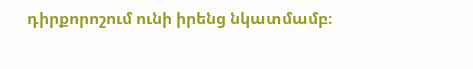դիրքորոշում ունի իրենց նկատմամբ։